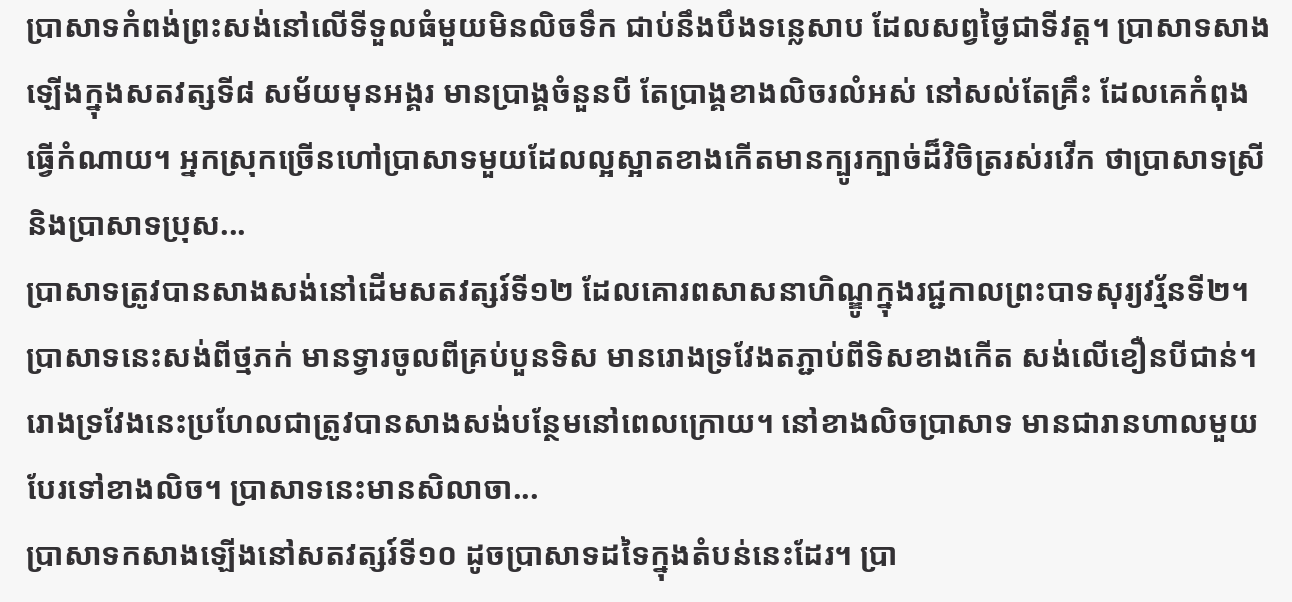ប្រាសាទកំពង់ព្រះសង់នៅលើទីទួលធំមួយមិនលិចទឹក ជាប់នឹងបឹងទន្លេសាប ដែលសព្វថ្ងៃជាទីវត្ត។ ប្រាសាទសាងឡើងក្នុងសតវត្សទី៨ សម័យមុនអង្គរ មានប្រាង្គចំនួនបី តែប្រាង្គខាងលិចរលំអស់ នៅសល់តែគ្រឹះ ដែលគេកំពុងធ្វើកំណាយ។ អ្នកស្រុកច្រើនហៅប្រាសាទមួយដែលល្អស្អាតខាងកើតមានក្បូរក្បាច់ដ៏វិចិត្ររស់រវើក ថាប្រាសាទស្រីនិងប្រាសាទប្រុស...
ប្រាសាទត្រូវបានសាងសង់នៅដើមសតវត្សរ៍ទី១២ ដែលគោរពសាសនាហិណ្ឌូក្នុងរជ្ជកាលព្រះបាទសុរ្យវរ្ម័នទី២។ ប្រាសាទនេះសង់ពីថ្មភក់ មានទ្វារចូលពីគ្រប់បួនទិស មានរោងទ្រវែងតភ្ជាប់ពីទិសខាងកើត សង់លើខឿនបីជាន់។ រោងទ្រវែងនេះប្រហែលជាត្រូវបានសាងសង់បន្ថែមនៅពេលក្រោយ។ នៅខាងលិចប្រាសាទ មានជារានហាលមួយបែរទៅខាងលិច។ ប្រាសាទនេះមានសិលាចា...
ប្រាសាទកសាងឡើងនៅសតវត្សរ៍ទី១០ ដូចប្រាសាទដទៃក្នុងតំបន់នេះដែរ។ ប្រា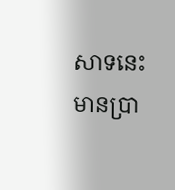សាទនេះមានប្រា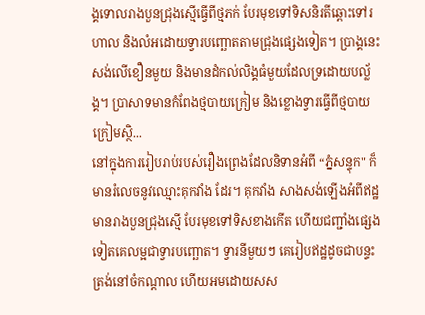ង្គទោលរាងបួនជ្រុងស្មើធ្វើពីថ្មភក់ បែរមុខទៅទិសនិរតីឆ្ពោះទៅរហាល និងលំអដោយទ្វារបញ្ឆោតតាមជ្រុងផ្សេងទៀត។ ប្រាង្គនេះសង់លើខឿនមួយ និងមានដំកល់លិង្គធំមួយដែលទ្រដោយបល្ល័ង្គ។ ប្រាសាទមានកំពែងថ្មបាយក្រៀម និងខ្លោងទ្វារធ្វើពីថ្មបាយក្រៀមស្ថិ...
នៅក្នុងការរៀបរាប់របស់រឿងព្រេងដែលនិទានអំពី “ភ្នំសន្ទុក" ក៏មានរំលេចនូវឈ្មោះគុកវាំង ដែរ។ គុកវាំង សាងសង់ឡើងអំពីឥដ្ឋ មានរាងបួនជ្រុងស្មើ បែរមុខទៅទិសខាងកើត ហើយជញ្ជាំងផ្សេងទៀតគេលម្អជាទ្វារបញ្ឆោត។ ទ្វារនីមួយៗ គេរៀបឥដ្ឋដូចជាបន្ទះត្រង់នៅចំកណ្ដាល ហើយអមដោយសស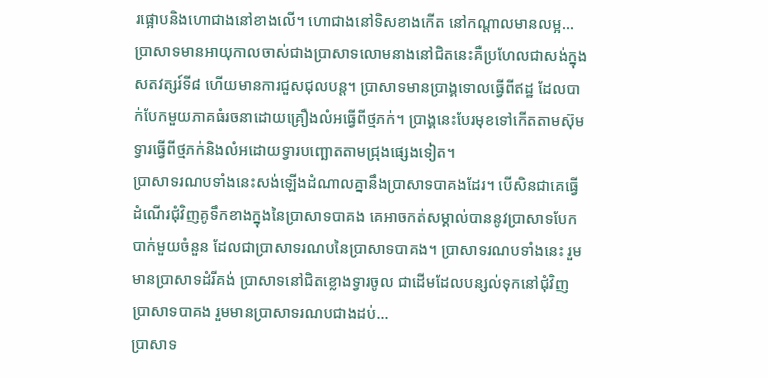រផ្អោបនិងហោជាងនៅខាងលើ។ ហោជាងនៅទិសខាងកើត នៅកណ្ដាលមានលម្អ...
ប្រាសាទមានអាយុកាលចាស់ជាងប្រាសាទលោមនាងនៅជិតនេះគឺប្រហែលជាសង់ក្នុងសតវត្សរ៍ទី៨ ហើយមានការជួសជុលបន្ត។ ប្រាសាទមានប្រាង្គទោលធ្វើពីឥដ្ឋ ដែលបាក់បែកមួយភាគធំរចនាដោយគ្រឿងលំអធ្វើពីថ្មភក់។ ប្រាង្គនេះបែរមុខទៅកើតតាមស៊ុមទ្វារធ្វើពីថ្មភក់និងលំអដោយទ្វារបញ្ឆោតតាមជ្រុងផ្សេងទៀត។
ប្រាសាទរណបទាំងនេះសង់ឡើងដំណាលគ្នានឹងប្រាសាទបាគងដែរ។ បើសិនជាគេធ្វើដំណើរជុំវិញគូទឹកខាងក្នុងនៃប្រាសាទបាគង គេអាចកត់សម្គាល់បាននូវប្រាសាទបែកបាក់មួយចំនួន ដែលជាប្រាសាទរណបនៃប្រាសាទបាគង។ ប្រាសាទរណបទាំងនេះ រួមមានប្រាសាទដំរីគង់ ប្រាសាទនៅជិតខ្លោងទ្វារចូល ជាដើមដែលបន្សល់ទុកនៅជុំវិញប្រាសាទបាគង រួមមានប្រាសាទរណបជាងដប់...
ប្រាសាទ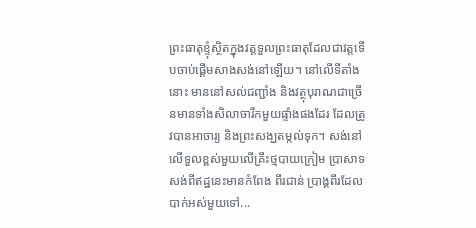ព្រះធាតុខ្ទុំស្ថិតក្នុងវត្តទួលព្រះធាតុដែលជាវត្តទើបចាប់ផ្ដើមសាងសង់នៅឡើយ។ នៅលើទីតាំង នោះ មាននៅសល់ជញ្ជាំង និងវត្ថុបុរាណជាច្រើនមានទាំងសិលាចារឹកមួយផ្ទាំងផងដែរ ដែលត្រូវបានអាចារ្យ និងព្រះសង្ឃតម្កល់ទុក។ សង់នៅលើទួលខ្ពស់មួយលើគ្រឹះថ្មបាយក្រៀម ប្រាសាទសង់ពីឥដ្ឋនេះមានកំពែង ពីរជាន់ ប្រាង្គពីរដែលបាក់អស់មួយទៅ...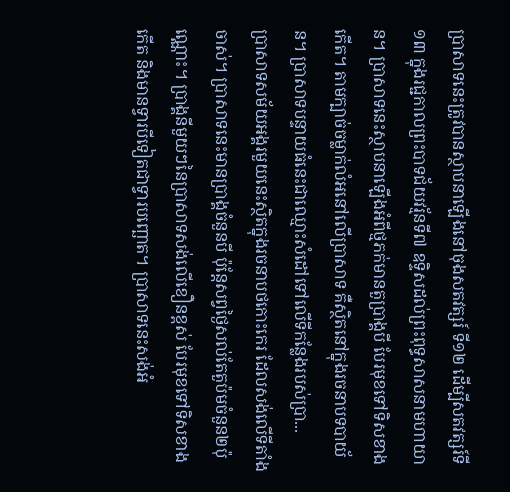ប្រាសាទនេះត្រូវបានស្ថាបនាឡើងនៅចុងសតវត្សរ៍ ទី១២ ដើម្បីសតវត្សរ៍ទី១៣ ក្នុងរជ្ជកាលព្រះបាទជ័យវរ្ម័នទី៧ ឧទ្ទិសដល់ព្រះពុទ្ធសាសនាមហាយាន។ ប្រាសាទនេះស្ថាបនាឡើងអំពីថ្មភក់មានតួប្រាង្គបី បែរមុខទៅទិសខាងកើត។ តាមក្បាច់ចម្លាក់លំអនៅលើប្រាសាទ គឺស្ថិតនៅក្នុងរចនាបទបាយ័ន។ ប្រាសាទបន្ទាយធំនេះជាឈ្មោះសំដៅទៅលើទីកន្លែងរបស់ប្រា...
ប្រាសាទសម័យអង្គរមួយនេះស្ថិតក្នុងរចនាបថកោះកេរ ដែលសង់លើទីតាំងចាស់។ ប្រាសាទនេះមានប្រាង្គចំនួនបី ប៉ុន្តែសព្វថ្ងៃសល់តែតួប៉មចំនួន២ប៉ុណ្ណោះ។ ប្រាង្គនីមួយៗនៃបា្រសាទសង់លើខឿនខ្ពស់ បែរមុខទៅទិសខាងកើត និងមានទ្វារបីទៀតជាទ្វារបញ្ឆោត។ ប្រាសាទនេះសង់អំ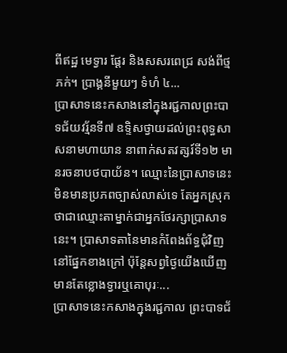ពីឥដ្ឋ មេទ្វារ ផ្តែរ និងសសរពេជ្រ សង់ពីថ្មភក់។ ប្រាង្គនីមួយៗ ទំហំ ៤...
ប្រាសាទនេះកសាងនៅក្នុងរជ្ជកាលព្រះបាទជ័យវរ្ម័នទី៧ ឧទ្ទិសថ្វាយដល់ព្រះពុទ្ធសាសនាមហាយាន នាពាក់សតវត្សរ៍ទី១២ មានរចនាបថបាយ័ន។ ឈ្មោះនៃប្រាសាទនេះមិនមានប្រភពច្បាស់លាស់ទេ តែអ្នកស្រុកថាជាឈ្មោះតាម្នាក់ជាអ្នកថែរក្សាប្រាសាទនេះ។ ប្រាសាទតានៃមានកំពែងព័ទ្ធជុំវិញនៅផ្នែកខាងក្រៅ ប៉ុន្តែសព្វថ្ងៃយើងឃើញមានតែខ្លោងទ្វារឬគោបុរៈ...
ប្រាសាទនេះកសាងក្នុងរជ្ជកាល ព្រះបាទជ័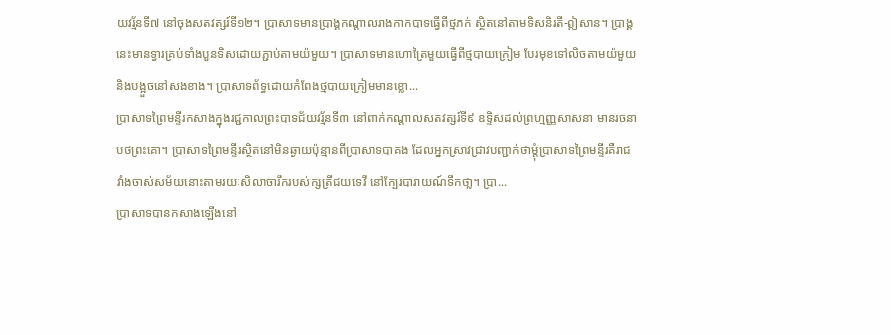យវរ្ម័នទី៧ នៅចុងសតវត្សរ៍ទី១២។ ប្រាសាទមានប្រាង្គកណ្ដាលរាងកាកបាទធ្វើពីថ្មភក់ ស្ថិតនៅតាមទិសនិរតី-ឦសាន។ ប្រាង្គនេះមានទ្វារគ្រប់ទាំងបួនទិសដោយភ្ជាប់តាមយ៉មួយ។ ប្រាសាទមានហោត្រៃមួយធ្វើពីថ្មបាយក្រៀម បែរមុខទៅលិចតាមយ៉មួយនិងបង្អួចនៅសងខាង។ ប្រាសាទព័ទ្ធដោយកំពែងថ្មបាយក្រៀមមានខ្លោ...
ប្រាសាទព្រៃមន្ទីរកសាងក្នុងរជ្ជកាលព្រះបាទជ័យវរ្ម័នទី៣ នៅពាក់កណ្ដាលសតវត្សរ៍ទី៩ ឧទ្ទិសដល់ព្រហ្មញ្ញសាសនា មានរចនាបថព្រះគោ។ ប្រាសាទព្រៃមន្ទីរស្ថិតនៅមិនឆ្ងាយប៉ុន្មានពីប្រាសាទបាគង ដែលអ្នកស្រាវជ្រាវបញ្ជាក់ថាម្ដុំប្រាសាទព្រៃមន្ទីរគឺរាជវាំងចាស់សម័យនោះតាមរយៈសិលាចារឹករបស់ក្សត្រីជយទេវី នៅក្បែរបារាយណ៍ទឹកថា្ល។ ប្រា...
ប្រាសាទបានកសាងឡើងនៅ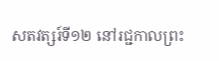សតវត្សរ៍ទី១២ នៅរជ្ជកាលព្រះ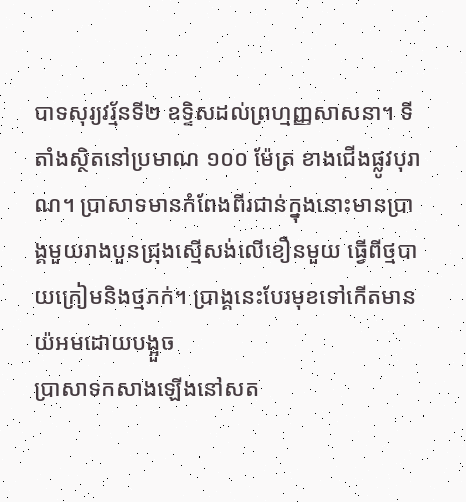បាទសុរ្យវរ្ម័នទី២ ឧទ្ទិសដល់ព្រហ្មញ្ញសាសនា។ ទីតាំងស្ថិតនៅប្រមាណ ១០០ ម៉ែត្រ ខាងជើងផ្លូវបុរាណ។ ប្រាសាទមានកំពែងពីរជាន់ក្នុងនោះមានប្រាង្គមួយរាងបួនជ្រុងស្មើសង់លើខឿនមួយ ធ្វើពីថ្មបាយក្រៀមនិងថ្មភក់។ ប្រាង្គនេះបែរមុខទៅកើតមានយ៉អមដោយបង្អួច
ប្រាសាទកសាងឡើងនៅសត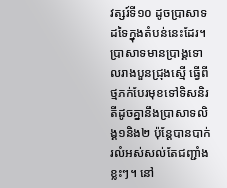វត្សរ៍ទី១០ ដូចប្រាសាទដទៃក្នុងតំបន់នេះដែរ។ ប្រាសាទមានប្រាង្គទោលរាងបួនជ្រុងស្មើ ធ្វើពីថ្មភក់បែរមុខទៅទិសនិរតីដូចគ្នានឹងប្រាសាទលិង្គ១និង២ ប៉ុន្តែបានបាក់រលំអស់សល់តែជញ្ជាំងខ្លះៗ។ នៅ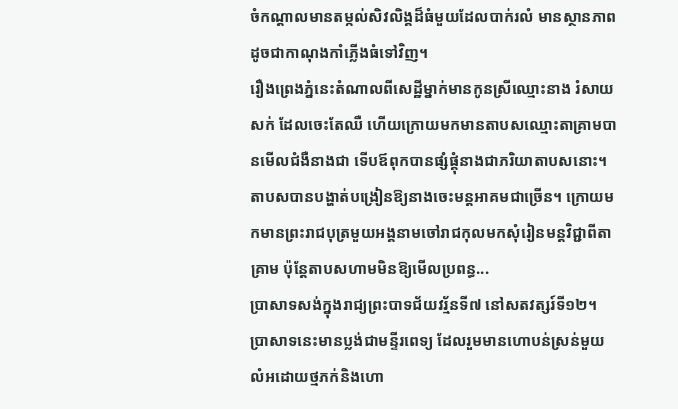ចំកណ្ដាលមានតម្កល់សិវលិង្គដ៏ធំមួយដែលបាក់រលំ មានស្ថានភាពដូចជាកាណុងកាំភ្លើងធំទៅវិញ។
រឿងព្រេងភ្នំនេះតំណាលពីសេដ្ឋីម្នាក់មានកូនស្រីឈ្មោះនាង រំសាយសក់ ដែលចេះតែឈឺ ហើយក្រោយមកមានតាបសឈ្មោះតាគ្រាមបានមើលជំងឺនាងជា ទើបឪពុកបានផ្សំផ្គុំនាងជាភរិយាតាបសនោះ។ តាបសបានបង្ហាត់បង្រៀនឱ្យនាងចេះមន្តអាគមជាច្រើន។ ក្រោយមកមានព្រះរាជបុត្រមួយអង្គនាមចៅរាជកុលមកសុំរៀនមន្តវិជ្ជាពីតាគ្រាម ប៉ុន្តែតាបសហាមមិនឱ្យមើលប្រពន្ធ...
ប្រាសាទសង់ក្នុងរាជ្យព្រះបាទជ័យវរ្ម័នទី៧ នៅសតវត្សរ៍ទី១២។ ប្រាសាទនេះមានប្លង់ជាមន្ទីរពេទ្យ ដែលរួមមានហោបន់ស្រន់មួយលំអដោយថ្មភក់និងហោ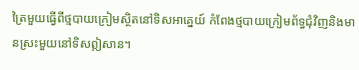ត្រៃមួយធ្វើពីថ្មបាយក្រៀមស្ថិតនៅទិសអាគ្នេយ៍ កំពែងថ្មបាយក្រៀមព័ទ្ធជុំវិញនិងមានស្រះមួយនៅទិសឦសាន។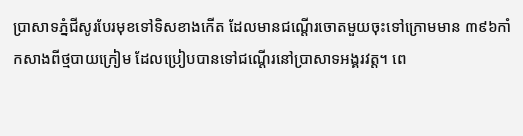ប្រាសាទភ្នំជីសូរបែរមុខទៅទិសខាងកើត ដែលមានជណ្តើរចោតមួយចុះទៅក្រោមមាន ៣៩៦កាំ កសាងពីថ្មបាយក្រៀម ដែលប្រៀបបានទៅជណ្តើរនៅប្រាសាទអង្គរវត្ត។ ពេ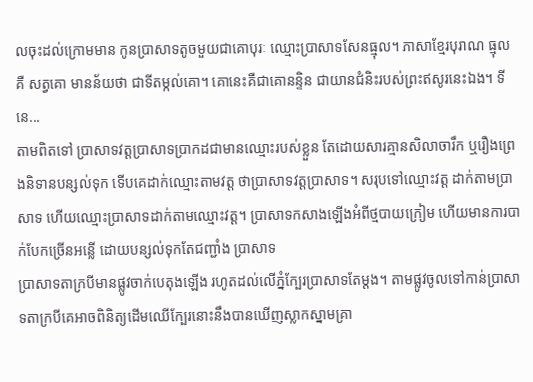លចុះដល់ក្រោមមាន កូនប្រាសាទតូចមួយជាគោបុរៈ ឈ្មោះប្រាសាទសែនធ្មុល។ ភាសាខ្មែរបុរាណ ធ្មុល គឺ សត្វគោ មានន័យថា ជាទីតម្កល់គោ។ គោនេះគឺជាគោនន្ទិន ជាយានជំនិះរបស់ព្រះឥសូរនេះឯង។ ទីនេ...
តាមពិតទៅ ប្រាសាទវត្តប្រាសាទប្រាកដជាមានឈ្មោះរបស់ខ្លួន តែដោយសារគ្មានសិលាចារឹក ឬរឿងព្រេងនិទានបន្សល់ទុក ទើបគេដាក់ឈ្មោះតាមវត្ត ថាប្រាសាទវត្តប្រាសាទ។ សរុបទៅឈ្មោះវត្ត ដាក់តាមប្រាសាទ ហើយឈ្មោះប្រាសាទដាក់តាមឈ្មោះវត្ត។ ប្រាសាទកសាងឡើងអំពីថ្មបាយក្រៀម ហើយមានការបាក់បែកច្រើនអន្លើ ដោយបន្សល់ទុកតែជញ្ជាំង ប្រាសាទ
ប្រាសាទតាក្របីមានផ្លូវចាក់បេតុងឡើង រហូតដល់លើភ្នំក្បែរប្រាសាទតែម្ដង។ តាមផ្លូវចូលទៅកាន់ប្រាសាទតាក្របីគេអាចពិនិត្យដើមឈើក្បែរនោះនឹងបានឃើញស្លាកស្នាមគ្រា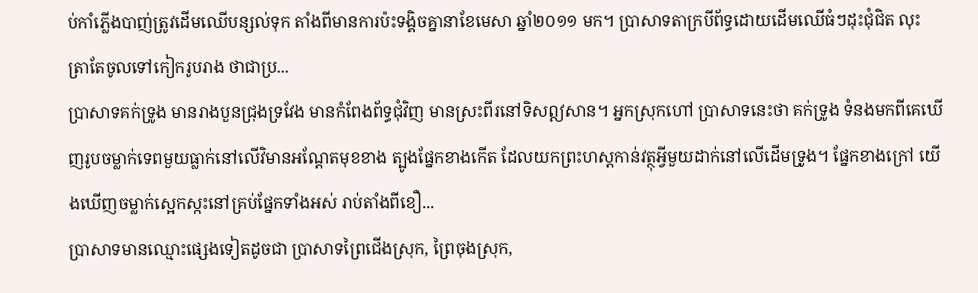ប់កាំភ្លើងបាញ់ត្រូវដើមឈើបន្សល់ទុក តាំងពីមានការប៉ះទង្គិចគ្នានាខែមេសា ឆ្នាំ២០១១ មក។ ប្រាសាទតាក្របីព័ទ្ធដោយដើមឈើធំៗដុះជុំជិត លុះត្រាតែចូលទៅកៀករូបរាង ថាជាប្រ...
ប្រាសាទគក់ទ្រូង មានរាងបួនជ្រុងទ្រវែង មានកំពែងព័ទ្ធជុំវិញ មានស្រះពីរនៅទិសឦសាន។ អ្នកស្រុកហៅ ប្រាសាទនេះថា គក់ទ្រូង ទំនងមកពីគេឃើញរូបចម្លាក់ទេពមួយធ្លាក់នៅលើវិមានអណ្ដែតមុខខាង ត្បូងផ្នែកខាងកើត ដែលយកព្រះហស្តកាន់វត្ថុអ្វីមួយដាក់នៅលើដើមទ្រូង។ ផ្នែកខាងក្រៅ យើងឃើញចម្លាក់ស្អេកស្កះនៅគ្រប់ផ្នែកទាំងអស់ រាប់តាំងពីខឿ...
ប្រាសាទមានឈ្មោះផ្សេងទៀតដូចជា ប្រាសាទព្រៃជើងស្រុក, ព្រៃចុងស្រុក,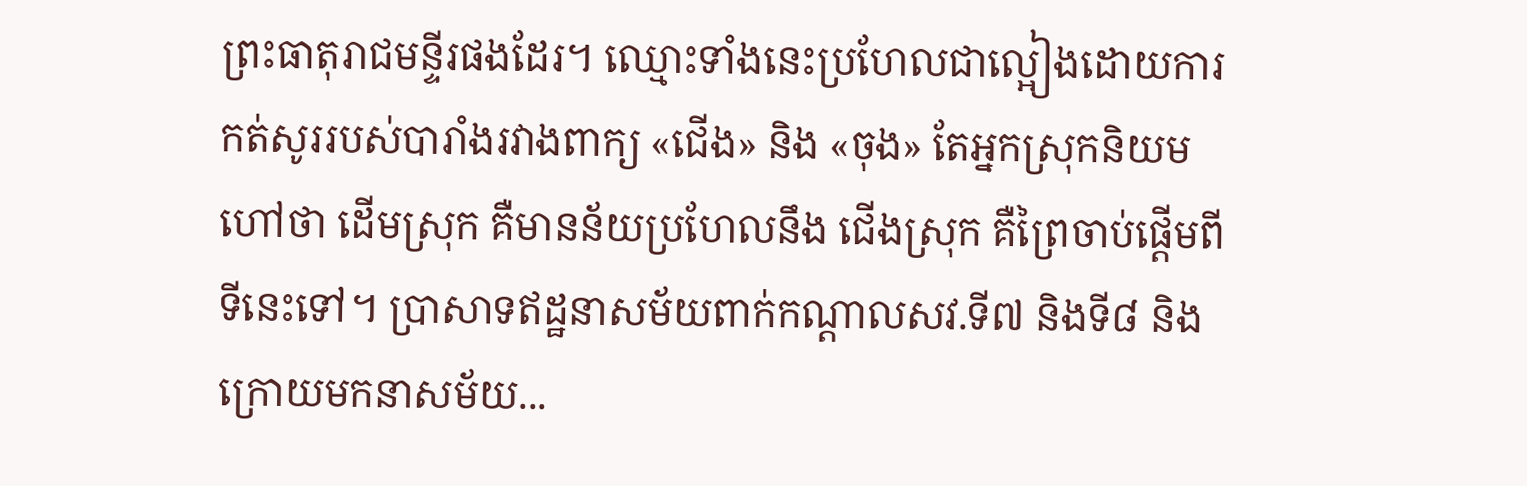ព្រះធាតុរាជមន្ទីរផងដែរ។ ឈ្មោះទាំងនេះប្រហែលជាល្អៀងដោយការកត់សូររបស់បារាំងរវាងពាក្យ «ជើង» និង «ចុង» តែអ្នកស្រុកនិយមហៅថា ដើមស្រុក គឺមានន័យប្រហែលនឹង ជើងស្រុក គឺព្រៃចាប់ផ្ដើមពីទីនេះទៅ។ ប្រាសាទឥដ្ឋនាសម័យពាក់កណ្តាលសវ.ទី៧ និងទី៨ និងក្រោយមកនាសម័យ...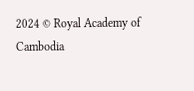2024 © Royal Academy of Cambodia